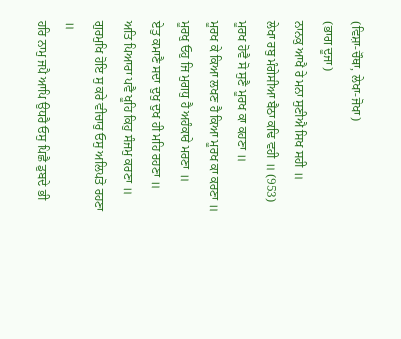(ਵਿਸ਼ਾ-ਚੌਥਾ, ਲੇਖਾ-ਜੋਖਾ)
(ਭਾਗ ਦੂਜਾ)
ਨਾਨਕੁ ਆਖੈ ਰੇ ਮਨਾ ਸੁਣੀਐ ਸਿਖ ਸਹੀ ॥
ਲੇਖਾ ਰਬੁ ਮੰਗੇਸੀਆ ਬੈਠਾ ਕਢਿ ਵਹੀ ॥ (953)
ਮੂਰਖ ਹੋਵੈ ਸੋ ਸੁਣੈ ਮੂਰਖ ਕਾ ਕਹਣਾ ॥
ਮੂਰਖ ਕੇ ਕਿਆ ਲਖਣ ਹੈ ਕਿਆ ਮੂਰਖ ਕਾ ਕਰਣਾ ॥
ਮੂਰਖੁ ਓਹੁ ਜਿ ਮੁਗਧੁ ਹੈ ਅਹੰਕਾਰੇ ਮਰਣਾ ॥
ਏਤੁ ਕਮਾਣੈ ਸਦਾ ਦੁਖੁ ਦੁਖ ਹੀ ਮਹਿ ਰਹਣਾ ॥
ਅਤਿ ਪਿਆਰਾ ਪਵੈ ਖੂਹਿ ਕਿਹੁ ਸੰਜਮੁ ਕਰਣਾ ॥
ਗੁਰਮੁਖਿ ਹੋਇ ਸੁ ਕਰੇ ਵੀਚਾਰੁ ਓਸੁ ਅਲਿਪਤੋ ਰਹਣਾ ॥
ਹਰਿ ਨਾਮੁ ਜਪੈ ਆਪਿ ਉਧਰੈ ਓਸੁ ਪਿਛੈ ਡੁਬਦੇ ਭੀ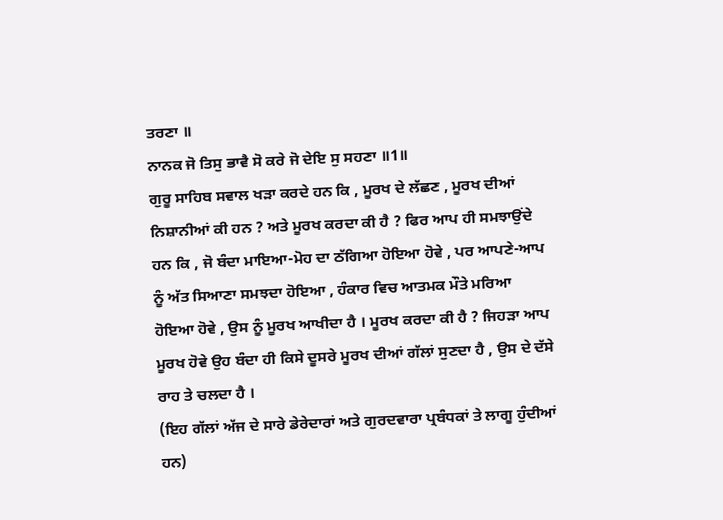ਤਰਣਾ ॥
ਨਾਨਕ ਜੋ ਤਿਸੁ ਭਾਵੈ ਸੋ ਕਰੇ ਜੋ ਦੇਇ ਸੁ ਸਹਣਾ ॥1॥
ਗੁਰੂ ਸਾਹਿਬ ਸਵਾਲ ਖੜਾ ਕਰਦੇ ਹਨ ਕਿ , ਮੂਰਖ ਦੇ ਲੱਛਣ , ਮੂਰਖ ਦੀਆਂ ਨਿਸ਼ਾਨੀਆਂ ਕੀ ਹਨ ? ਅਤੇ ਮੂਰਖ ਕਰਦਾ ਕੀ ਹੈ ? ਫਿਰ ਆਪ ਹੀ ਸਮਝਾਉਂਦੇ ਹਨ ਕਿ , ਜੋ ਬੰਦਾ ਮਾਇਆ-ਮੋਹ ਦਾ ਠੱਗਿਆ ਹੋਇਆ ਹੋਵੇ , ਪਰ ਆਪਣੇ-ਆਪ ਨੂੰ ਅੱਤ ਸਿਆਣਾ ਸਮਝਦਾ ਹੋਇਆ , ਹੰਕਾਰ ਵਿਚ ਆਤਮਕ ਮੌਤੇ ਮਰਿਆ ਹੋਇਆ ਹੋਵੇ , ਉਸ ਨੂੰ ਮੂਰਖ ਆਖੀਦਾ ਹੈ । ਮੂਰਖ ਕਰਦਾ ਕੀ ਹੈ ? ਜਿਹੜਾ ਆਪ ਮੂਰਖ ਹੋਵੇ ਉਹ ਬੰਦਾ ਹੀ ਕਿਸੇ ਦੂਸਰੇ ਮੂਰਖ ਦੀਆਂ ਗੱਲਾਂ ਸੁਣਦਾ ਹੈ , ਉਸ ਦੇ ਦੱਸੇ ਰਾਹ ਤੇ ਚਲਦਾ ਹੈ ।
(ਇਹ ਗੱਲਾਂ ਅੱਜ ਦੇ ਸਾਰੇ ਡੇਰੇਦਾਰਾਂ ਅਤੇ ਗੁਰਦਵਾਰਾ ਪ੍ਰਬੰਧਕਾਂ ਤੇ ਲਾਗੂ ਹੁੰਦੀਆਂ ਹਨ)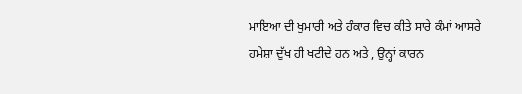ਮਾਇਆ ਦੀ ਖੁਮਾਰੀ ਅਤੇ ਹੰਕਾਰ ਵਿਚ ਕੀਤੇ ਸਾਰੇ ਕੰਮਾਂ ਆਸਰੇ ਹਮੇਸ਼ਾ ਦੁੱਖ ਹੀ ਖਟੀਦੇ ਹਨ ਅਤੇ , ਉਨ੍ਹਾਂ ਕਾਰਨ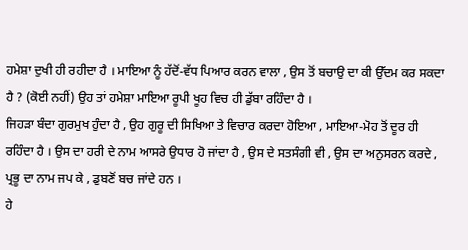ਹਮੇਸ਼ਾ ਦੁਖੀ ਹੀ ਰਹੀਦਾ ਹੈ । ਮਾਇਆ ਨੂੰ ਹੱਦੋਂ-ਵੱਧ ਪਿਆਰ ਕਰਨ ਵਾਲਾ , ਉਸ ਤੋਂ ਬਚਾਉ ਦਾ ਕੀ ਉੱਦਮ ਕਰ ਸਕਦਾ ਹੈ ? (ਕੋਈ ਨਹੀਂ) ਉਹ ਤਾਂ ਹਮੇਸ਼ਾ ਮਾਇਆ ਰੂਪੀ ਖੂਹ ਵਿਚ ਹੀ ਡੁੱਬਾ ਰਹਿੰਦਾ ਹੈ ।
ਜਿਹੜਾ ਬੰਦਾ ਗੁਰਮੁਖ ਹੁੰਦਾ ਹੈ , ਉਹ ਗੁਰੂ ਦੀ ਸਿਖਿਆ ਤੇ ਵਿਚਾਰ ਕਰਦਾ ਹੋਇਆ , ਮਾਇਆ-ਮੋਹ ਤੋਂ ਦੂਰ ਹੀ ਰਹਿੰਦਾ ਹੈ । ਉਸ ਦਾ ਹਰੀ ਦੇ ਨਾਮ ਆਸਰੇ ਉਧਾਰ ਹੋ ਜਾਂਦਾ ਹੈ , ਉਸ ਦੇ ਸਤਸੰਗੀ ਵੀ , ਉਸ ਦਾ ਅਨੁਸਰਨ ਕਰਦੇ , ਪ੍ਰਭੂ ਦਾ ਨਾਮ ਜਪ ਕੇ , ਡੁਬਣੋਂ ਬਚ ਜਾਂਦੇ ਹਨ ।
ਹੇ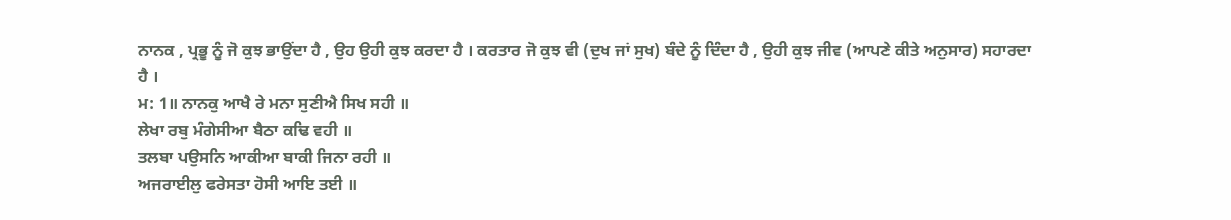ਨਾਨਕ , ਪ੍ਰਭੂ ਨੂੰ ਜੋ ਕੁਝ ਭਾਉਂਦਾ ਹੈ , ਉਹ ਉਹੀ ਕੁਝ ਕਰਦਾ ਹੈ । ਕਰਤਾਰ ਜੋ ਕੁਝ ਵੀ (ਦੁਖ ਜਾਂ ਸੁਖ) ਬੰਦੇ ਨੂੰ ਦਿੰਦਾ ਹੈ , ਉਹੀ ਕੁਝ ਜੀਵ (ਆਪਣੇ ਕੀਤੇ ਅਨੁਸਾਰ) ਸਹਾਰਦਾ ਹੈ ।
ਮ: 1॥ ਨਾਨਕੁ ਆਖੈ ਰੇ ਮਨਾ ਸੁਣੀਐ ਸਿਖ ਸਹੀ ॥
ਲੇਖਾ ਰਬੁ ਮੰਗੇਸੀਆ ਬੈਠਾ ਕਢਿ ਵਹੀ ॥
ਤਲਬਾ ਪਉਸਨਿ ਆਕੀਆ ਬਾਕੀ ਜਿਨਾ ਰਹੀ ॥
ਅਜਰਾਈਲੁ ਫਰੇਸਤਾ ਹੋਸੀ ਆਇ ਤਈ ॥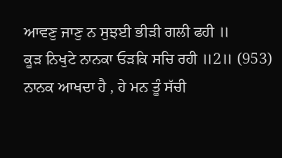ਆਵਣੁ ਜਾਣੁ ਨ ਸੁਝਈ ਭੀੜੀ ਗਲੀ ਫਹੀ ॥
ਕੂੜ ਨਿਖੁਟੇ ਨਾਨਕਾ ਓੜਕਿ ਸਚਿ ਰਹੀ ॥2॥ (953)
ਨਾਨਕ ਆਖਦਾ ਹੈ , ਹੇ ਮਨ ਤੂੰ ਸੱਚੀ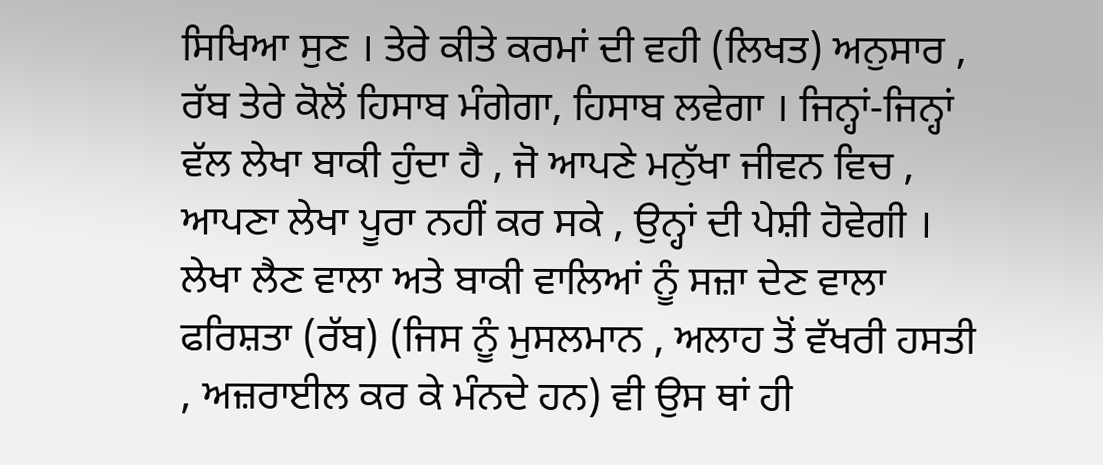ਸਿਖਿਆ ਸੁਣ । ਤੇਰੇ ਕੀਤੇ ਕਰਮਾਂ ਦੀ ਵਹੀ (ਲਿਖਤ) ਅਨੁਸਾਰ , ਰੱਬ ਤੇਰੇ ਕੋਲੋਂ ਹਿਸਾਬ ਮੰਗੇਗਾ, ਹਿਸਾਬ ਲਵੇਗਾ । ਜਿਨ੍ਹਾਂ-ਜਿਨ੍ਹਾਂ ਵੱਲ ਲੇਖਾ ਬਾਕੀ ਹੁੰਦਾ ਹੈ , ਜੋ ਆਪਣੇ ਮਨੁੱਖਾ ਜੀਵਨ ਵਿਚ , ਆਪਣਾ ਲੇਖਾ ਪੂਰਾ ਨਹੀਂ ਕਰ ਸਕੇ , ਉਨ੍ਹਾਂ ਦੀ ਪੇਸ਼ੀ ਹੋਵੇਗੀ । ਲੇਖਾ ਲੈਣ ਵਾਲਾ ਅਤੇ ਬਾਕੀ ਵਾਲਿਆਂ ਨੂੰ ਸਜ਼ਾ ਦੇਣ ਵਾਲਾ ਫਰਿਸ਼ਤਾ (ਰੱਬ) (ਜਿਸ ਨੂੰ ਮੁਸਲਮਾਨ , ਅਲਾਹ ਤੋਂ ਵੱਖਰੀ ਹਸਤੀ , ਅਜ਼ਰਾਈਲ ਕਰ ਕੇ ਮੰਨਦੇ ਹਨ) ਵੀ ਉਸ ਥਾਂ ਹੀ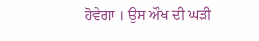ਹੋਵੇਗਾ । ਉਸ ਔਖ ਦੀ ਘੜੀ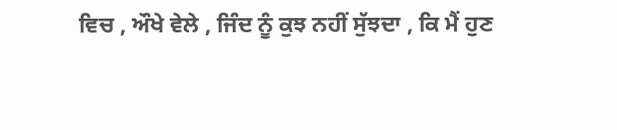ਵਿਚ , ਔਖੇ ਵੇਲੇ , ਜਿੰਦ ਨੂੰ ਕੁਝ ਨਹੀਂ ਸੁੱਝਦਾ , ਕਿ ਮੈਂ ਹੁਣ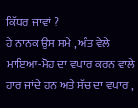ਕਿੱਧਰ ਜਾਵਾਂ ?
ਹੇ ਨਾਨਕ ਉਸ ਸਮੇ , ਅੰਤ ਵੇਲੇ ਮਾਇਆ-ਮੋਹ ਦਾ ਵਪਾਰ ਕਰਨ ਵਾਲੇ ਹਾਰ ਜਾਂਦੇ ਹਨ ਅਤੇ ਸੱਚ ਦਾ ਵਪਾਰ ,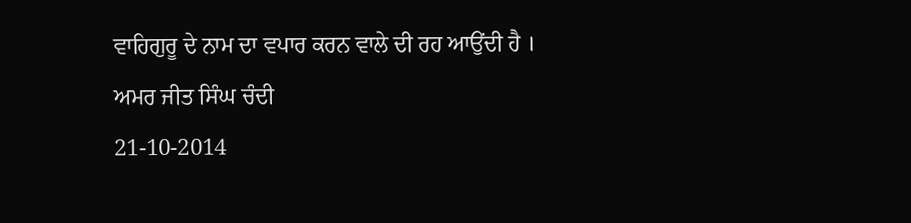ਵਾਹਿਗੁਰੂ ਦੇ ਨਾਮ ਦਾ ਵਪਾਰ ਕਰਨ ਵਾਲੇ ਦੀ ਰਹ ਆਉਂਦੀ ਹੈ ।
ਅਮਰ ਜੀਤ ਸਿੰਘ ਚੰਦੀ
21-10-2014